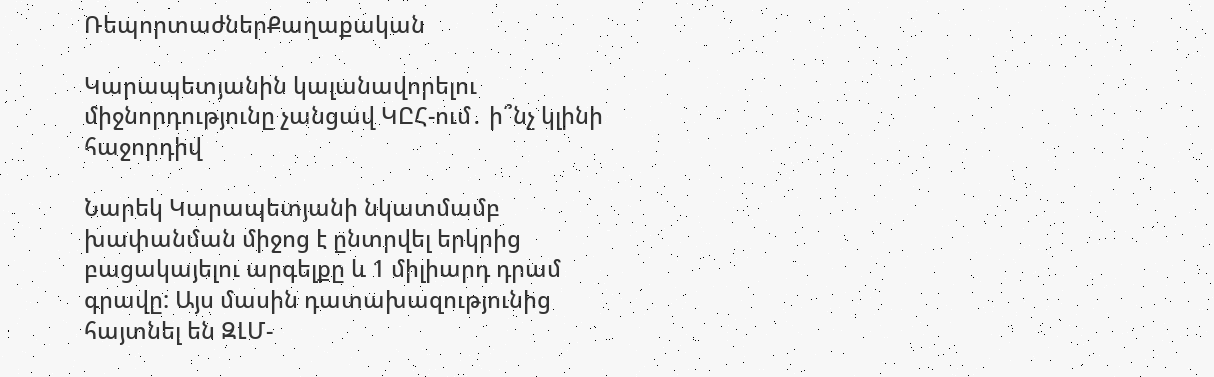ՌեպորտաժներՔաղաքական

Կարապետյանին կալանավորելու միջնորդությունը չանցավ ԿԸՀ-ում․ ի՞նչ կլինի հաջորդիվ

Նարեկ Կարապետյանի նկատմամբ խափանման միջոց է ընտրվել երկրից բացակայելու արգելքը և 1 միլիարդ դրամ գրավը: Այս մասին դատախազությունից հայտնել են ԶԼՄ-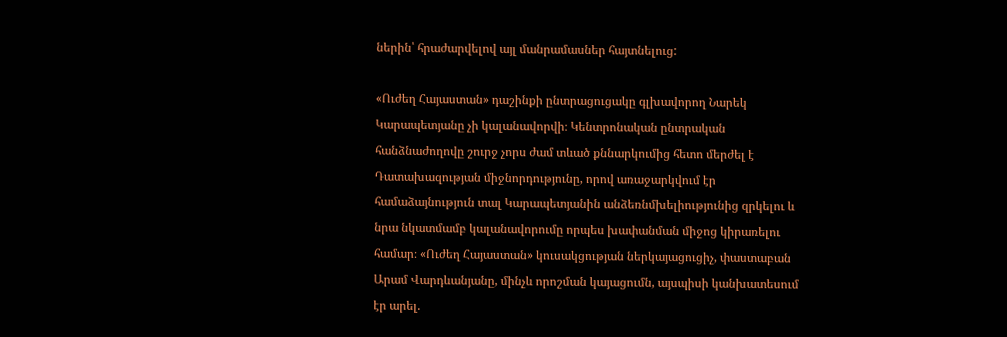ներին՝ հրաժարվելով այլ մանրամասներ հայտնելուց:

«Ուժեղ Հայաստան» դաշինքի ընտրացուցակը գլխավորող Նարեկ Կարապետյանը չի կալանավորվի։ Կենտրոնական ընտրական հանձնաժողովը շուրջ չորս ժամ տևած քննարկումից հետո մերժել է Դատախազության միջնորդությունը, որով առաջարկվում էր համաձայնություն տալ Կարապետյանին անձեռնմխելիությունից զրկելու և նրա նկատմամբ կալանավորումը որպես խափանման միջոց կիրառելու համար։ «Ուժեղ Հայաստան» կուսակցության ներկայացուցիչ, փաստաբան Արամ Վարդևանյանը, մինչև որոշման կայացումն, այսպիսի կանխատեսում էր արել.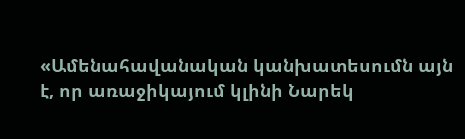«Ամենահավանական կանխատեսումն այն է, որ առաջիկայում կլինի Նարեկ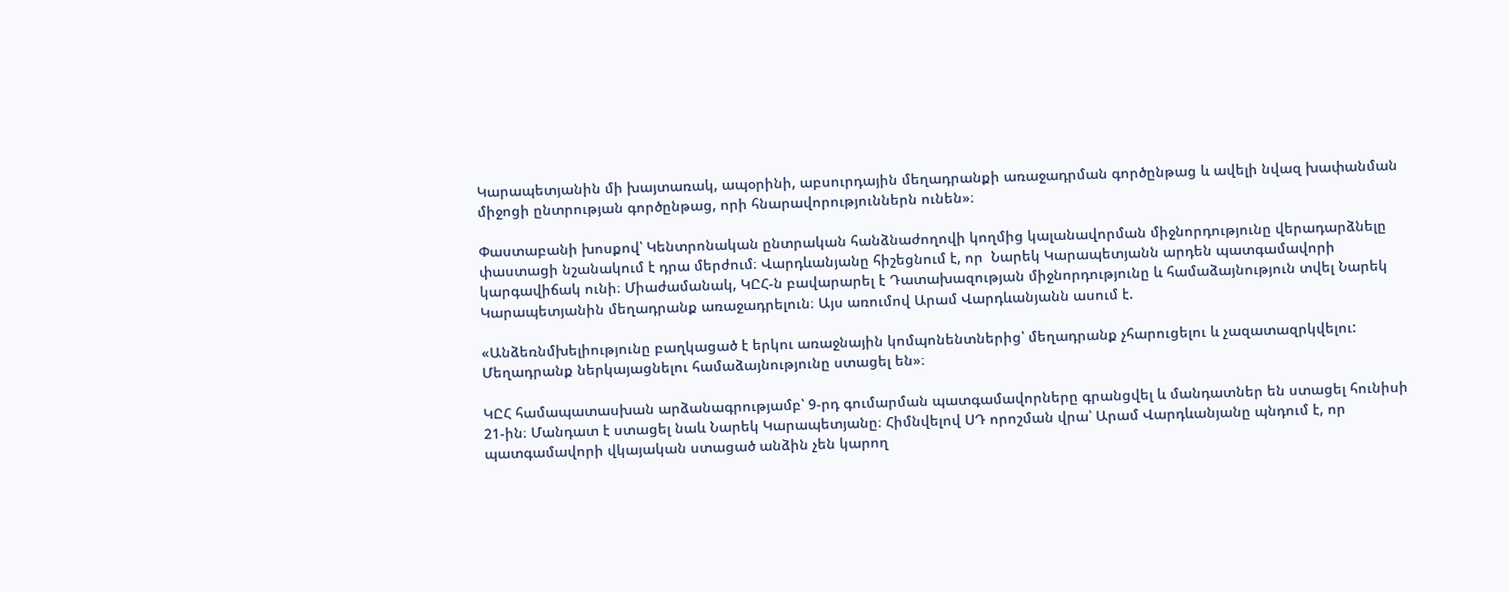Կարապետյանին մի խայտառակ, ապօրինի, աբսուրդային մեղադրանքի առաջադրման գործընթաց և ավելի նվազ խափանման միջոցի ընտրության գործընթաց, որի հնարավորություններն ունեն»։

Փաստաբանի խոսքով՝ Կենտրոնական ընտրական հանձնաժողովի կողմից կալանավորման միջնորդությունը վերադարձնելը փաստացի նշանակում է դրա մերժում։ Վարդևանյանը հիշեցնում է, որ  Նարեկ Կարապետյանն արդեն պատգամավորի կարգավիճակ ունի։ Միաժամանակ, ԿԸՀ-ն բավարարել է Դատախազության միջնորդությունը և համաձայնություն տվել Նարեկ Կարապետյանին մեղադրանք առաջադրելուն։ Այս առումով Արամ Վարդևանյանն ասում է.

«Անձեռնմխելիությունը բաղկացած է երկու առաջնային կոմպոնենտներից՝ մեղադրանք չհարուցելու և չազատազրկվելու: Մեղադրանք ներկայացնելու համաձայնությունը ստացել են»։

ԿԸՀ համապատասխան արձանագրությամբ՝ 9-րդ գումարման պատգամավորները գրանցվել և մանդատներ են ստացել հունիսի 21-ին։ Մանդատ է ստացել նաև Նարեկ Կարապետյանը։ Հիմնվելով ՍԴ որոշման վրա՝ Արամ Վարդևանյանը պնդում է, որ պատգամավորի վկայական ստացած անձին չեն կարող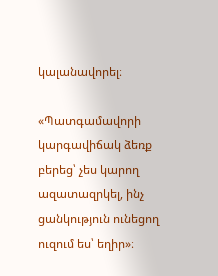կալանավորել։

«Պատգամավորի կարգավիճակ ձեռք բերեց՝ չես կարող ազատազրկել, ինչ ցանկություն ունեցող ուզում ես՝ եղիր»։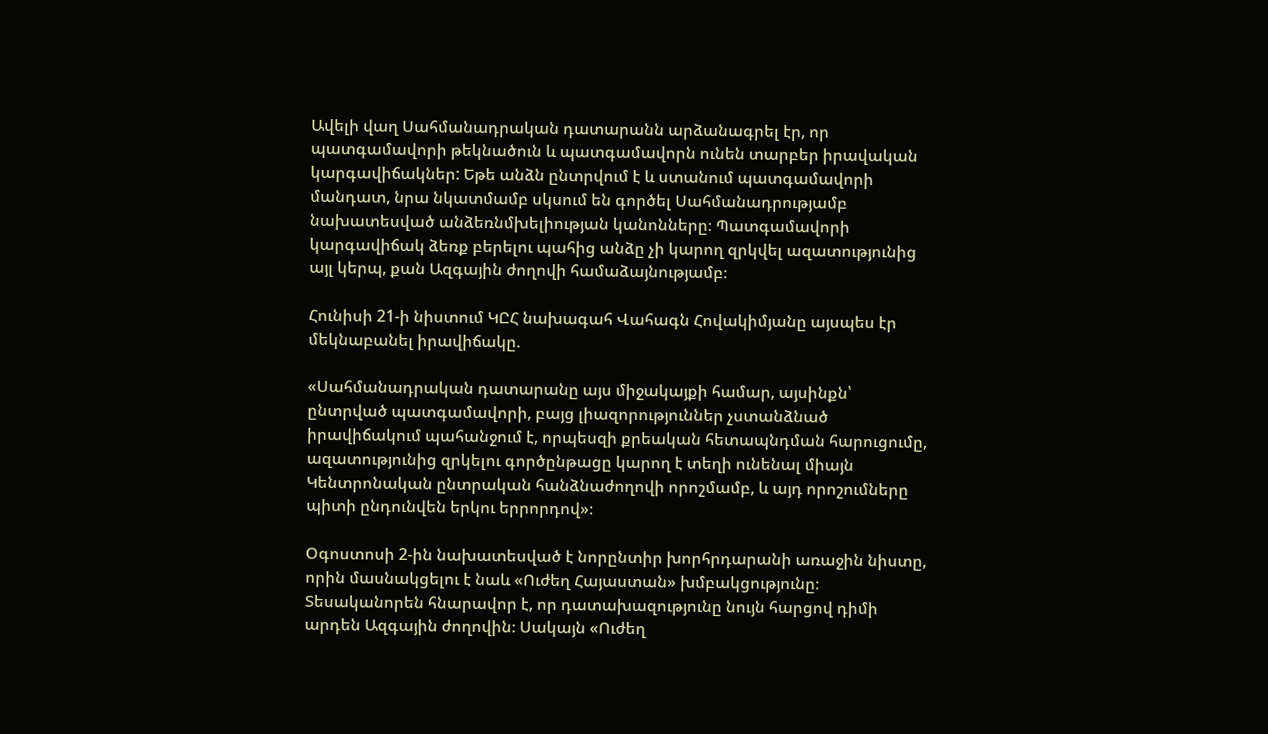Ավելի վաղ Սահմանադրական դատարանն արձանագրել էր, որ պատգամավորի թեկնածուն և պատգամավորն ունեն տարբեր իրավական կարգավիճակներ: Եթե անձն ընտրվում է և ստանում պատգամավորի մանդատ, նրա նկատմամբ սկսում են գործել Սահմանադրությամբ նախատեսված անձեռնմխելիության կանոնները։ Պատգամավորի կարգավիճակ ձեռք բերելու պահից անձը չի կարող զրկվել ազատությունից այլ կերպ, քան Ազգային ժողովի համաձայնությամբ։

Հունիսի 21-ի նիստում ԿԸՀ նախագահ Վահագն Հովակիմյանը այսպես էր մեկնաբանել իրավիճակը.

«Սահմանադրական դատարանը այս միջակայքի համար, այսինքն՝ ընտրված պատգամավորի, բայց լիազորություններ չստանձնած իրավիճակում պահանջում է, որպեսզի քրեական հետապնդման հարուցումը, ազատությունից զրկելու գործընթացը կարող է տեղի ունենալ միայն Կենտրոնական ընտրական հանձնաժողովի որոշմամբ, և այդ որոշումները պիտի ընդունվեն երկու երրորդով»։

Օգոստոսի 2-ին նախատեսված է նորընտիր խորհրդարանի առաջին նիստը, որին մասնակցելու է նաև «Ուժեղ Հայաստան» խմբակցությունը։ Տեսականորեն հնարավոր է, որ դատախազությունը նույն հարցով դիմի արդեն Ազգային ժողովին։ Սակայն «Ուժեղ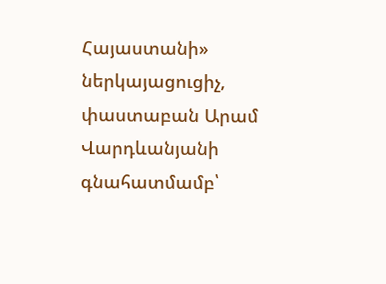Հայաստանի» ներկայացուցիչ, փաստաբան Արամ Վարդևանյանի գնահատմամբ՝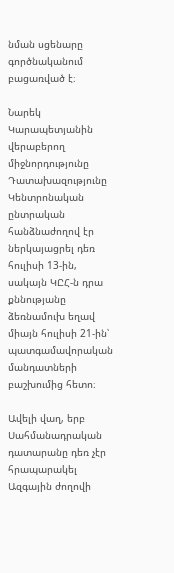նման սցենարը գործնականում բացառված է։

Նարեկ Կարապետյանին վերաբերող միջնորդությունը Դատախազությունը Կենտրոնական ընտրական հանձնաժողով էր ներկայացրել դեռ հուլիսի 13-ին, սակայն ԿԸՀ-ն դրա քննությանը ձեռնամուխ եղավ միայն հուլիսի 21-ին՝ պատգամավորական մանդատների բաշխումից հետո։

Ավելի վաղ, երբ Սահմանադրական դատարանը դեռ չէր հրապարակել Ազգային ժողովի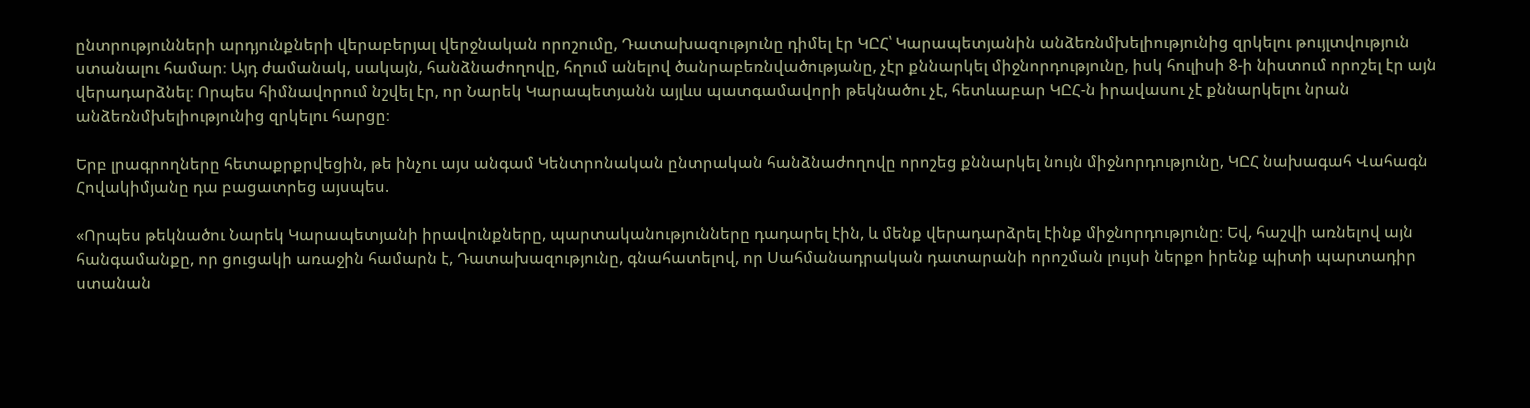ընտրությունների արդյունքների վերաբերյալ վերջնական որոշումը, Դատախազությունը դիմել էր ԿԸՀ՝ Կարապետյանին անձեռնմխելիությունից զրկելու թույլտվություն ստանալու համար։ Այդ ժամանակ, սակայն, հանձնաժողովը, հղում անելով ծանրաբեռնվածությանը, չէր քննարկել միջնորդությունը, իսկ հուլիսի 8-ի նիստում որոշել էր այն վերադարձնել։ Որպես հիմնավորում նշվել էր, որ Նարեկ Կարապետյանն այլևս պատգամավորի թեկնածու չէ, հետևաբար ԿԸՀ-ն իրավասու չէ քննարկելու նրան անձեռնմխելիությունից զրկելու հարցը։

Երբ լրագրողները հետաքրքրվեցին, թե ինչու այս անգամ Կենտրոնական ընտրական հանձնաժողովը որոշեց քննարկել նույն միջնորդությունը, ԿԸՀ նախագահ Վահագն Հովակիմյանը դա բացատրեց այսպես.

«Որպես թեկնածու Նարեկ Կարապետյանի իրավունքները, պարտականությունները դադարել էին, և մենք վերադարձրել էինք միջնորդությունը։ Եվ, հաշվի առնելով այն հանգամանքը, որ ցուցակի առաջին համարն է, Դատախազությունը, գնահատելով, որ Սահմանադրական դատարանի որոշման լույսի ներքո իրենք պիտի պարտադիր ստանան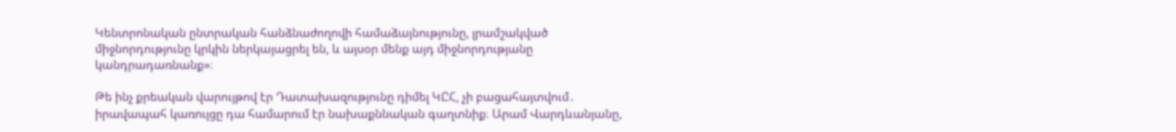Կենտրոնական ընտրական հանձնաժողովի համաձայնությունը, լրամշակված միջնորդությունը կրկին ներկայացրել են, և այսօր մենք այդ միջնորդությանը կանդրադառնանք»։

Թե ինչ քրեական վարույթով էր Դատախազությունը դիմել ԿԸՀ, չի բացահայտվում․ իրավապահ կառույցը դա համարում էր նախաքննական գաղտնիք։ Արամ Վարդևանյանը,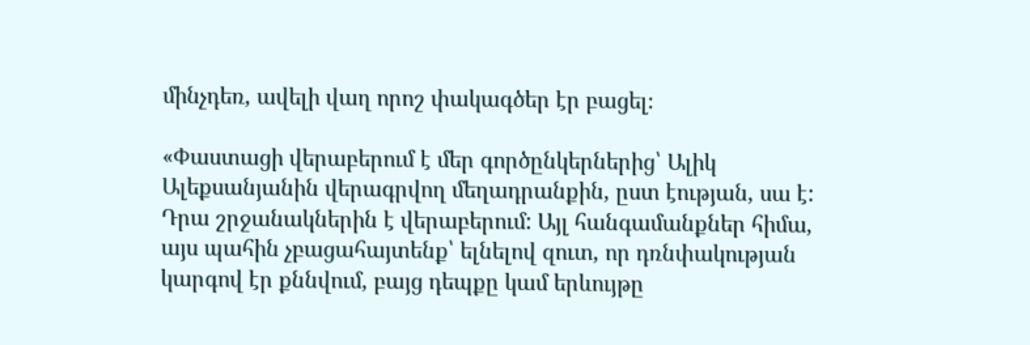մինչդեռ, ավելի վաղ որոշ փակագծեր էր բացել։

«Փաստացի վերաբերում է մեր գործընկերներից՝ Ալիկ Ալեքսանյանին վերագրվող մեղադրանքին, ըստ էության, սա է: Դրա շրջանակներին է վերաբերում: Այլ հանգամանքներ հիմա, այս պահին չբացահայտենք՝ ելնելով զուտ, որ դռնփակության կարգով էր քննվում, բայց դեպքը կամ երևույթը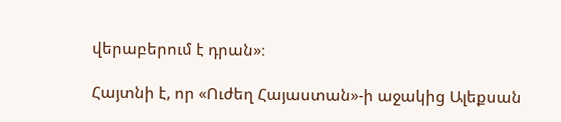վերաբերում է դրան»։

Հայտնի է, որ «Ուժեղ Հայաստան»-ի աջակից Ալեքսան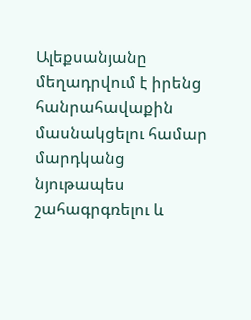Ալեքսանյանը մեղադրվում է իրենց հանրահավաքին մասնակցելու համար մարդկանց նյութապես շահագրգռելու և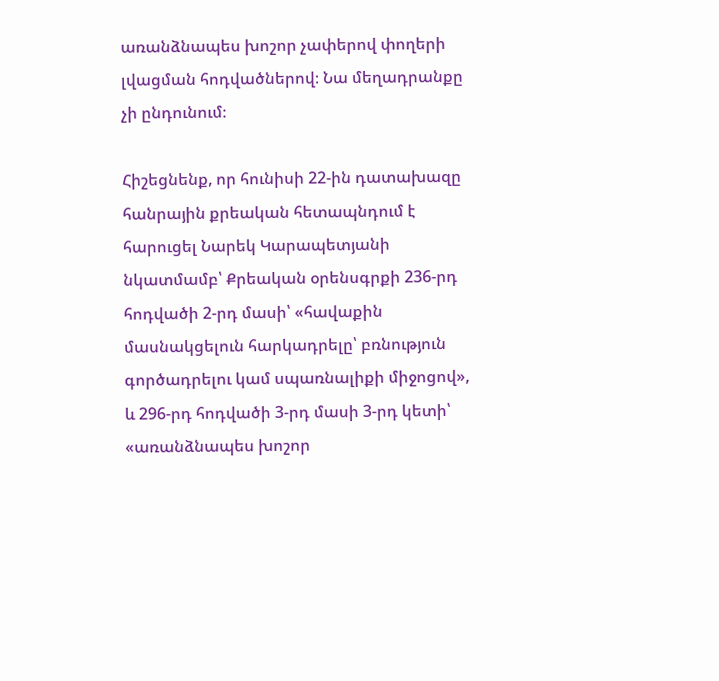առանձնապես խոշոր չափերով փողերի լվացման հոդվածներով։ Նա մեղադրանքը չի ընդունում։

Հիշեցնենք, որ հունիսի 22-ին դատախազը հանրային քրեական հետապնդում է հարուցել Նարեկ Կարապետյանի նկատմամբ՝ Քրեական օրենսգրքի 236-րդ հոդվածի 2-րդ մասի՝ «հավաքին մասնակցելուն հարկադրելը՝ բռնություն գործադրելու կամ սպառնալիքի միջոցով», և 296-րդ հոդվածի 3-րդ մասի 3-րդ կետի՝ «առանձնապես խոշոր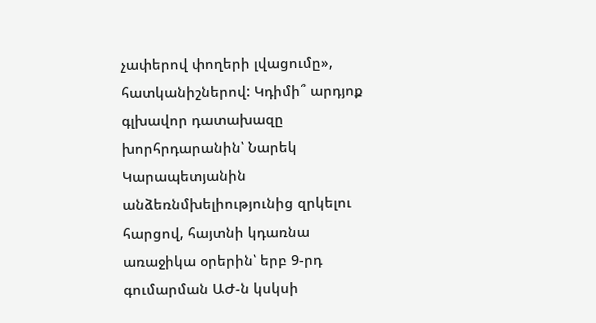չափերով փողերի լվացումը», հատկանիշներով: Կդիմի՞ արդյոք գլխավոր դատախազը խորհրդարանին՝ Նարեկ Կարապետյանին անձեռնմխելիությունից զրկելու հարցով, հայտնի կդառնա առաջիկա օրերին՝ երբ 9-րդ գումարման ԱԺ-ն կսկսի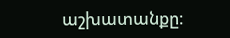աշխատանքը։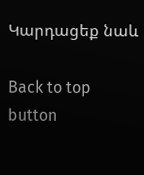Կարդացեք նաև

Back to top button